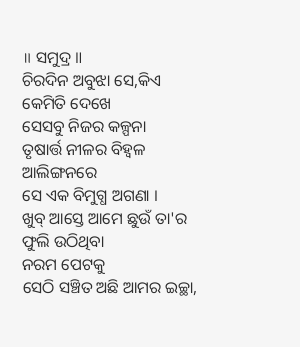॥ ସମୁଦ୍ର ॥
ଚିରଦିନ ଅବୁଝା ସେ,କିଏ କେମିତି ଦେଖେ
ସେସବୁ ନିଜର କଳ୍ପନା
ତୃଷାର୍ତ୍ତ ନୀଳର ବିହ୍ଵଳ ଆଲିଙ୍ଗନରେ
ସେ ଏକ ବିମୁଗ୍ଧ ଅଗଣା ।
ଖୁବ୍ ଆସ୍ତେ ଆମେ ଛୁଉଁ ତା'ର ଫୁଲି ଉଠିଥିବା
ନରମ ପେଟକୁ
ସେଠି ସଞ୍ଚିତ ଅଛି ଆମର ଇଚ୍ଛା,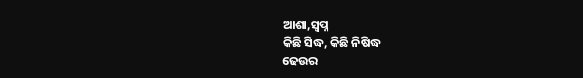ଆଶା,ସ୍ୱପ୍ନ
କିଛି ସିଦ୍ଧ, କିଛି ନିଷିଦ୍ଧ
ଢେଉର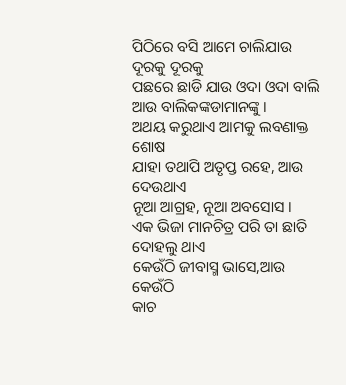ପିଠିରେ ବସି ଆମେ ଚାଲିଯାଉ
ଦୂରକୁ ଦୂରକୁ
ପଛରେ ଛାଡି ଯାଉ ଓଦା ଓଦା ବାଲି
ଆଉ ବାଲିକଙ୍କଡାମାନଙ୍କୁ ।
ଅଥୟ କରୁଥାଏ ଆମକୁ ଲବଣାକ୍ତ ଶୋଷ
ଯାହା ତଥାପି ଅତୃପ୍ତ ରହେ, ଆଉ ଦେଉଥାଏ
ନୂଆ ଆଗ୍ରହ, ନୂଆ ଅବସୋସ ।
ଏକ ଭିଜା ମାନଚିତ୍ର ପରି ତା ଛାତି ଦୋହଲୁ ଥାଏ
କେଉଁଠି ଜୀବାସ୍ମ ଭାସେ,ଆଉ କେଉଁଠି
କାଚ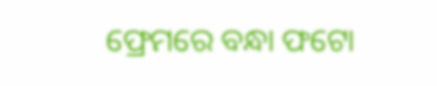ଫ୍ରେମରେ ବନ୍ଧା ଫଟୋ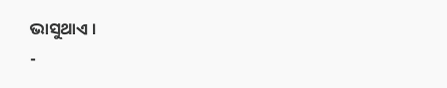ଭାସୁଥାଏ ।
-